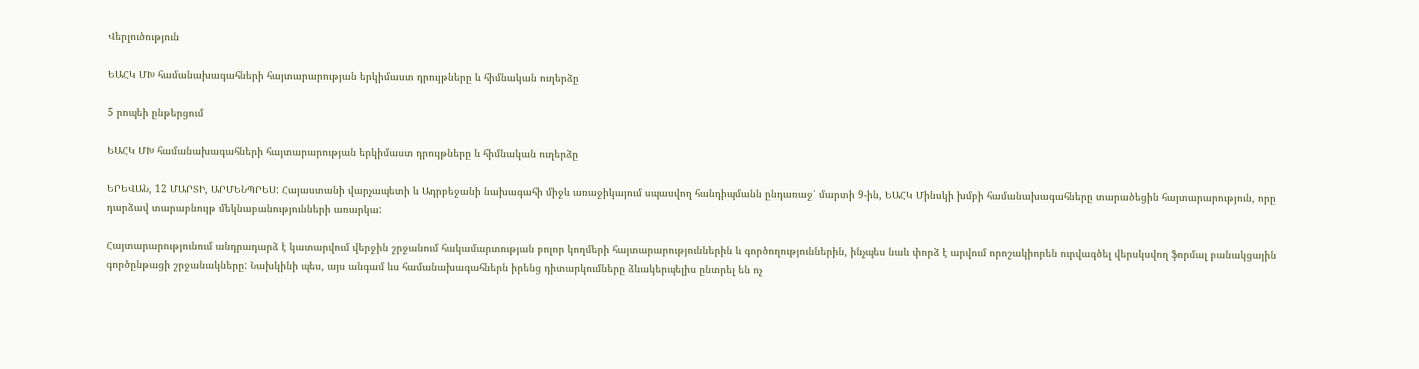Վերլուծություն

ԵԱՀԿ ՄԽ համանախագահների հայտարարության երկիմաստ դրույթները և հիմնական ուղերձը

5 րոպեի ընթերցում

ԵԱՀԿ ՄԽ համանախագահների հայտարարության երկիմաստ դրույթները և հիմնական ուղերձը

ԵՐԵՎԱՆ, 12 ՄԱՐՏԻ, ԱՐՄԵՆՊՐԵՍ: Հայաստանի վարչապետի և Ադրբեջանի նախագահի միջև առաջիկայում սպասվող հանդիպմանն ընդառաջ՝ մարտի 9-ին, ԵԱՀԿ Մինսկի խմբի համանախագահները տարածեցին հայտարարություն, որը դարձավ տարաբնույթ մեկնաբանությունների առարկա:

Հայտարարությունում անդրադարձ է կատարվում վերջին շրջանում հակամարտության բոլոր կողմերի հայտարարություններին և գործողություններին, ինչպես նաև փորձ է արվում որոշակիորեն ուրվագծել վերսկսվող ֆորմալ բանակցային գործընթացի շրջանակները: Նախկինի պես, այս անգամ ևս համանախագահներն իրենց դիտարկումները ձևակերպելիս ընտրել են ոչ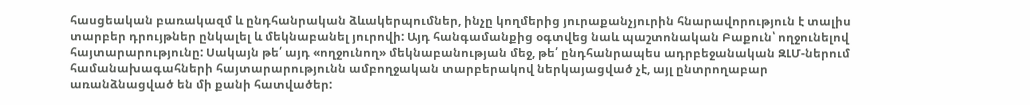հասցեական բառակազմ և ընդհանրական ձևակերպումներ, ինչը կողմերից յուրաքանչյուրին հնարավորություն է տալիս տարբեր դրույթներ ընկալել և մեկնաբանել յուրովի: Այդ հանգամանքից օգտվեց նաև պաշտոնական Բաքուն՝ ողջունելով հայտարարությունը: Սակայն թե՛ այդ «ողջունող» մեկնաբանության մեջ, թե՛ ընդհանրապես ադրբեջանական ԶԼՄ-ներում համանախագահների հայտարարությունն ամբողջական տարբերակով ներկայացված չէ, այլ ընտրողաբար առանձնացված են մի քանի հատվածեր: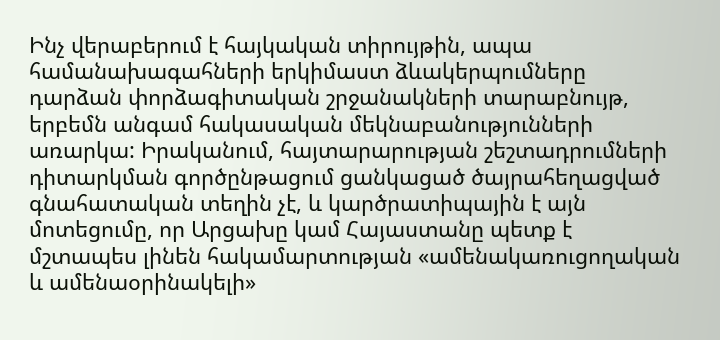Ինչ վերաբերում է հայկական տիրույթին, ապա համանախագահների երկիմաստ ձևակերպումները դարձան փորձագիտական շրջանակների տարաբնույթ, երբեմն անգամ հակասական մեկնաբանությունների առարկա: Իրականում, հայտարարության շեշտադրումների դիտարկման գործընթացում ցանկացած ծայրահեղացված գնահատական տեղին չէ, և կարծրատիպային է այն մոտեցումը, որ Արցախը կամ Հայաստանը պետք է մշտապես լինեն հակամարտության «ամենակառուցողական և ամենաօրինակելի»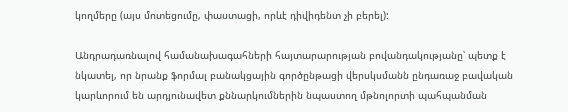կողմերը (այս մոտեցումը, փաստացի, որևէ դիվիդենտ չի բերել):

Անդրադառնալով համանախագահների հայտարարության բովանդակությանը՝ պետք է նկատել, որ նրանք ֆորմալ բանակցային գործընթացի վերսկսմանն ընդառաջ բավական կարևորում են արդյունավետ քննարկումներին նպաստող մթնոլորտի պահպանման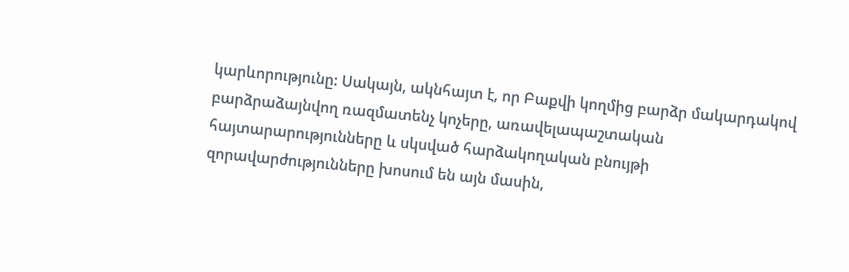կարևորությունը: Սակայն, ակնհայտ է, որ Բաքվի կողմից բարձր մակարդակով բարձրաձայնվող ռազմատենչ կոչերը, առավելապաշտական հայտարարությունները և սկսված հարձակողական բնույթի զորավարժությունները խոսում են այն մասին,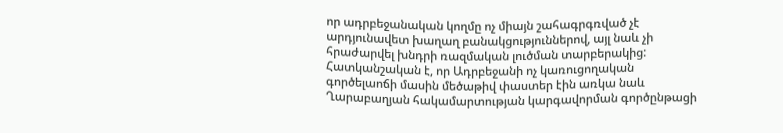որ ադրբեջանական կողմը ոչ միայն շահագրգռված չէ արդյունավետ խաղաղ բանակցություններով, այլ նաև չի հրաժարվել խնդրի ռազմական լուծման տարբերակից: Հատկանշական է, որ Ադրբեջանի ոչ կառուցողական գործելաոճի մասին մեծաթիվ փաստեր էին առկա նաև Ղարաբաղյան հակամարտության կարգավորման գործընթացի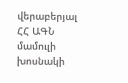վերաբերյալ ՀՀ ԱԳՆ մամուլի խոսնակի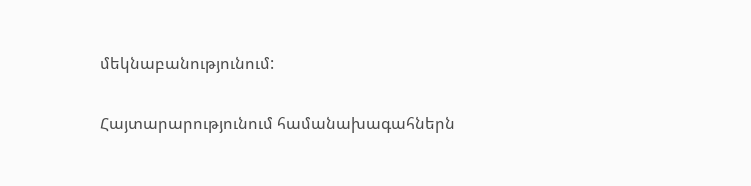մեկնաբանությունում:

Հայտարարությունում համանախագահներն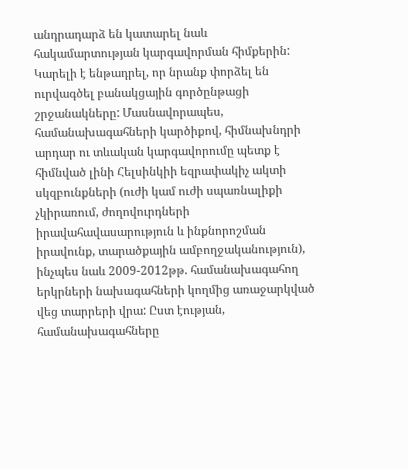անդրադարձ են կատարել նաև հակամարտության կարգավորման հիմքերին: Կարելի է ենթադրել, որ նրանք փորձել են ուրվագծել բանակցային գործընթացի շրջանակները: Մասնավորապես, համանախագահների կարծիքով, հիմնախնդրի արդար ու տևական կարգավորումը պետք է հիմնված լինի Հելսինկիի եզրափակիչ ակտի սկզբունքների (ուժի կամ ուժի սպառնալիքի չկիրառում, ժողովուրդների իրավահավասարություն և ինքնորոշման իրավունք, տարածքային ամբողջականություն), ինչպես նաև 2009-2012թթ. համանախագահող երկրների նախագահների կողմից առաջարկված վեց տարրերի վրա: Ըստ էության, համանախագահները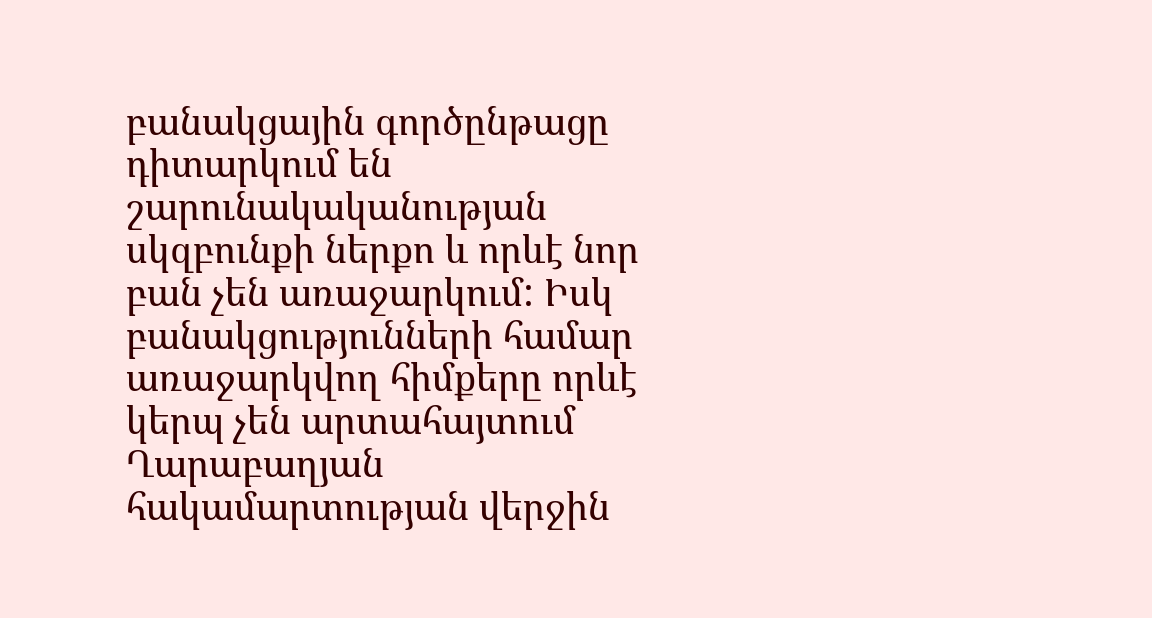բանակցային գործընթացը դիտարկում են շարունակականության սկզբունքի ներքո և որևէ նոր բան չեն առաջարկում: Իսկ բանակցությունների համար առաջարկվող հիմքերը որևէ կերպ չեն արտահայտում Ղարաբաղյան հակամարտության վերջին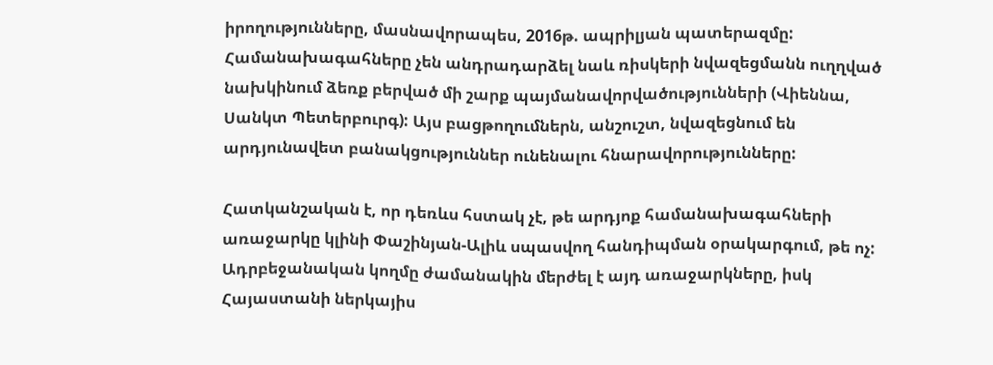իրողությունները, մասնավորապես, 2016թ. ապրիլյան պատերազմը: Համանախագահները չեն անդրադարձել նաև ռիսկերի նվազեցմանն ուղղված նախկինում ձեռք բերված մի շարք պայմանավորվածությունների (Վիեննա, Սանկտ Պետերբուրգ): Այս բացթողումներն, անշուշտ, նվազեցնում են արդյունավետ բանակցություններ ունենալու հնարավորությունները:

Հատկանշական է, որ դեռևս հստակ չէ, թե արդյոք համանախագահների առաջարկը կլինի Փաշինյան-Ալիև սպասվող հանդիպման օրակարգում, թե ոչ: Ադրբեջանական կողմը ժամանակին մերժել է այդ առաջարկները, իսկ Հայաստանի ներկայիս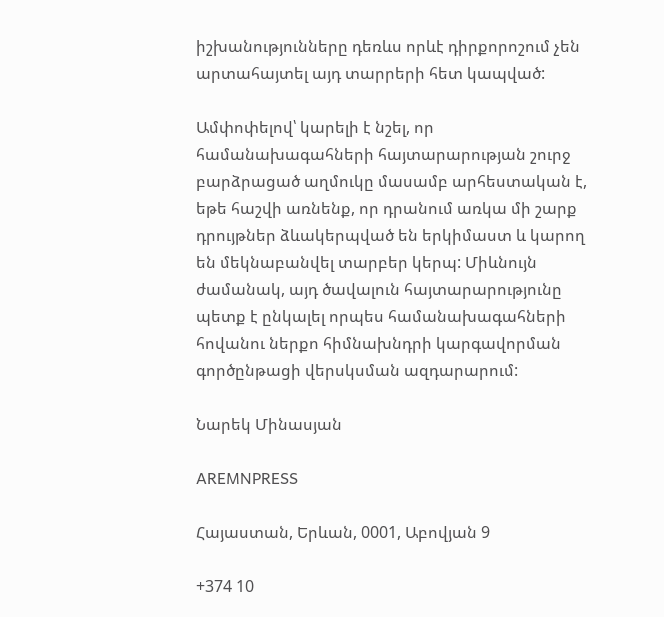իշխանությունները դեռևս որևէ դիրքորոշում չեն արտահայտել այդ տարրերի հետ կապված:

Ամփոփելով՝ կարելի է նշել, որ համանախագահների հայտարարության շուրջ բարձրացած աղմուկը մասամբ արհեստական է, եթե հաշվի առնենք, որ դրանում առկա մի շարք դրույթներ ձևակերպված են երկիմաստ և կարող են մեկնաբանվել տարբեր կերպ: Միևնույն ժամանակ, այդ ծավալուն հայտարարությունը պետք է ընկալել որպես համանախագահների հովանու ներքո հիմնախնդրի կարգավորման գործընթացի վերսկսման ազդարարում:

Նարեկ Մինասյան

AREMNPRESS

Հայաստան, Երևան, 0001, Աբովյան 9

+374 10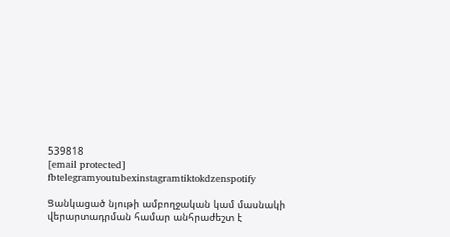539818
[email protected]
fbtelegramyoutubexinstagramtiktokdzenspotify

Ցանկացած նյութի ամբողջական կամ մասնակի վերարտադրման համար անհրաժեշտ է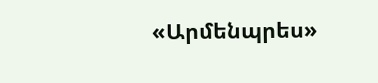«Արմենպրես»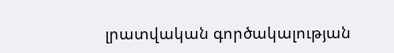լրատվական գործակալության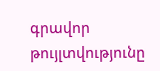գրավոր թույլտվությունը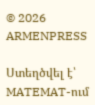© 2026 ARMENPRESS

Ստեղծվել է՝ MATEMAT-ում